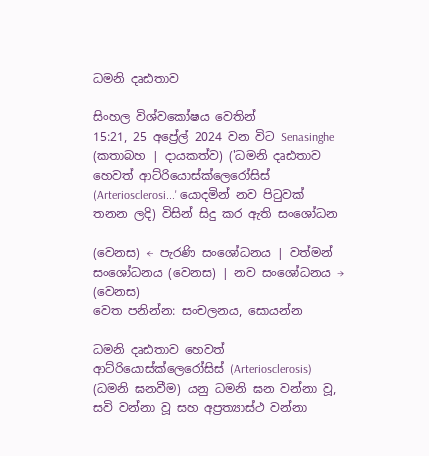ධමනි දෘඪතාව

සිංහල විශ්වකෝෂය වෙතින්
15:21, 25 අප්‍රේල් 2024 වන විට Senasinghe (කතාබහ | දායකත්ව) ('ධමනි දෘඪතාව හෙවත් ආට්රියොස්ක්ලෙරෝසිස් (Arteriosclerosi...' යොදමින් නව පිටුවක් තනන ලදි) විසින් සිදු කර ඇති සංශෝධන

(වෙනස) ← පැරණි සංශෝධනය | වත්මන් සංශෝධනය (වෙනස) | නව සංශෝධනය → (වෙනස)
වෙත පනින්න: සංචලනය, සොයන්න

ධමනි දෘඪතාව හෙවත් ආට්රියොස්ක්ලෙරෝසිස් (Arteriosclerosis) (ධමනි ඝනවීම) යනු ධමනි ඝන වන්නා වූ, සවි වන්නා වූ සහ අප්‍රත්‍යාස්ථ වන්නා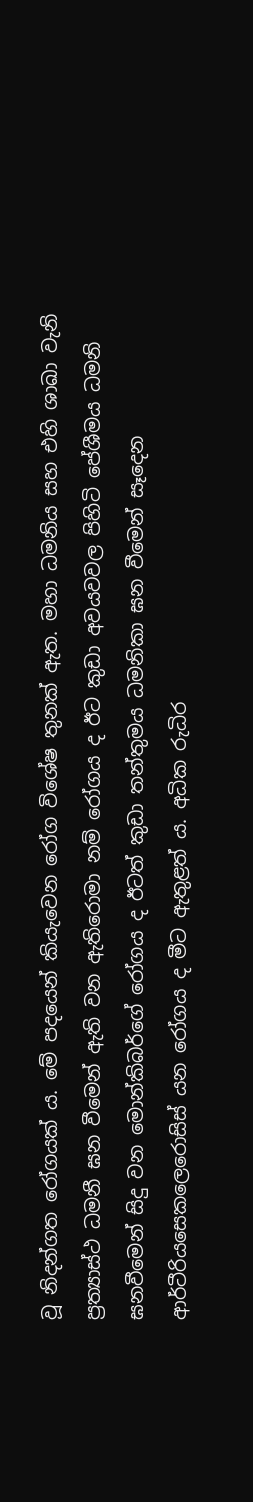වූ නිදන්ගත රෝගයක් ය. මේ පදයෙන් කියැවෙන රෝග විශේෂ තුනක් ඇත. මහා ධමනිය සහ එහි ශාඛා වැනි ප්‍රත්‍යාස්ථ ධමනී ඝන වීමෙන් ඇති වන ඇතිරොමා නම් රෝගය ද ඊට කුඩා අවයවවල පිහිටි පේශීමය ධමනි ඝනවීමෙන් සිදු වන මොන්කිබර්ගේ රෝගය ද ඊටත් කුඩා තන්තුමය ධමනිකා ඝන වීමෙන් සෑදෙන ආර්ටීරියසෙකලෙරොසිස් යන රෝගය ද මීට ඇතුළත් ය. අධික රුධිර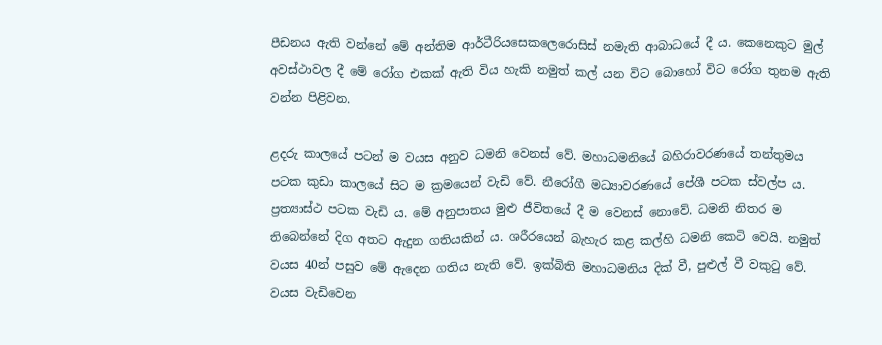පීඩනය ඇති වන්නේ මේ අන්තිම ආර්ටීරියසෙකලෙරොසිස් නමැති ආබාධයේ දී ය. කෙනෙකුට මුල් අවස්ථාවල දී මේ රෝග එකක් ඇති විය හැකි නමුත් කල් යන විට බොහෝ විට රෝග තුනම ඇති වන්න පිළිවන.

ළදරු කාලයේ පටන් ම වයස අනුව ධමනි වෙනස් වේ. මහාධමනියේ බහිරාවරණයේ තන්තුමය පටක කුඩා කාලයේ සිට ම ක්‍රමයෙන් වැඩි වේ. නීරෝගී මධ්‍යාවරණයේ පේශී පටක ස්වල්ප ය. ප්‍රත්‍යාස්ථ පටක වැඩි ය. මේ අනුපාතය මුළු ජීවිතයේ දී ම වෙනස් නොවේ. ධමනි නිතර ම තිබෙන්නේ දිග අතට ඇදුන ගතියකින් ය. ශරීරයෙන් බැහැර කළ කල්හි ධමනි කෙටි වෙයි. නමුත් වයස 40න් පසුව මේ ඇදෙන ගතිය නැති වේ. ඉක්බිති මහාධමනිය දික් වී, පුළුල් වී වකුටු වේ. වයස වැඩිවෙන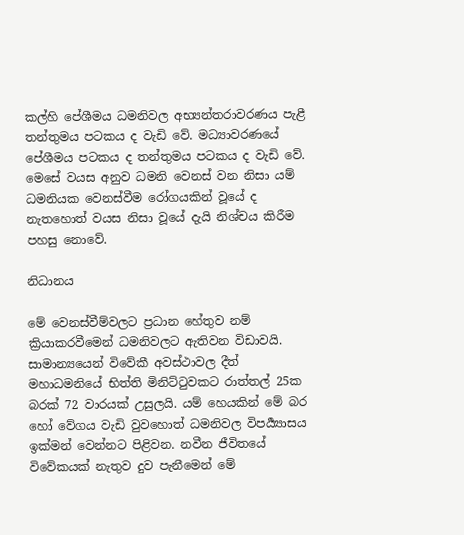කල්හි පේශීමය ධමනිවල අභ්‍යන්තරාවරණය පැළී තන්තුමය පටකය ද වැඩි වේ. මධ්‍යාවරණයේ පේශීමය පටකය ද තන්තුමය පටකය ද වැඩි වේ. මෙසේ වයස අනුව ධමනි වෙනස් වන නිසා යම් ධමනියක වෙනස්වීම රෝගයකින් වූයේ ද නැතහොත් වයස නිසා වූයේ දැයි නිශ්චය කිරීම පහසු නොවේ.

නිධානය

මේ වෙනස්වීම්වලට ප්‍රධාන හේතුව නම් ක්‍රියාකරවීමෙන් ධමනිවලට ඇතිවන විඩාවයි. සාමාන්‍යයෙන් විවේකී අවස්ථාවල දීත් මහාධමනියේ භිත්ති මිනිට්ටුවකට රාත්තල් 25ක බරක් 72 වාරයක් උසුලයි. යම් හෙයකින් මේ බර හෝ වේගය වැඩි වුවහොත් ධමනිවල විපර්‍ය්‍යාසය ඉක්මන් වෙන්නට පිළිවන. නවීන ජීවිතයේ විවේකයක් නැතුව දුව පැනීමෙන් මේ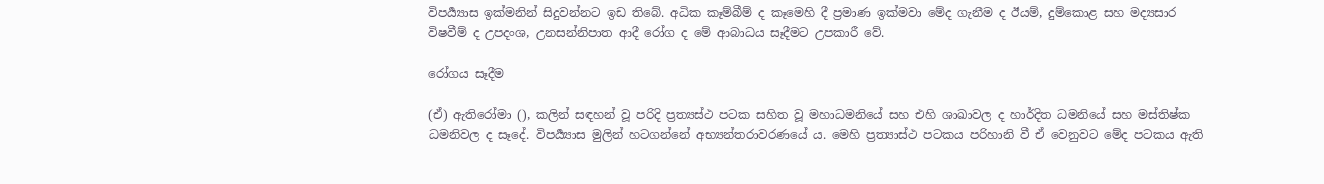විපර්‍ය්‍යාස ඉක්මනින් සිදුවන්නට ඉඩ තිබේ. අධික කෑම්බීම් ද කෑමෙහි දී ප්‍රමාණ ඉක්මවා මේද ගැනීම ද ඊයම්, දුම්කොළ සහ මද්‍යසාර විෂවීම් ද උපදංශ, උනසන්නිපාත ආදී රෝග ද මේ ආබාධය සෑදීමට උපකාරී වේ.

රෝගය සෑදීම

(ඒ) ඇතිරෝමා (), කලින් සඳහන් වූ පරිදි ප්‍රත්‍යස්ථ පටක සහිත වූ මහාධමනියේ සහ එහි ශාඛාවල ද හාර්දිත ධමනියේ සහ මස්තිෂ්ක ධමනිවල ද සෑදේ. විපර්‍ය්‍යාස මුලින් හටගන්නේ අභ්‍යන්තරාවරණයේ ය. මෙහි ප්‍රත්‍යාස්ථ පටකය පරිහානි වී ඒ වෙනුවට මේද පටකය ඇති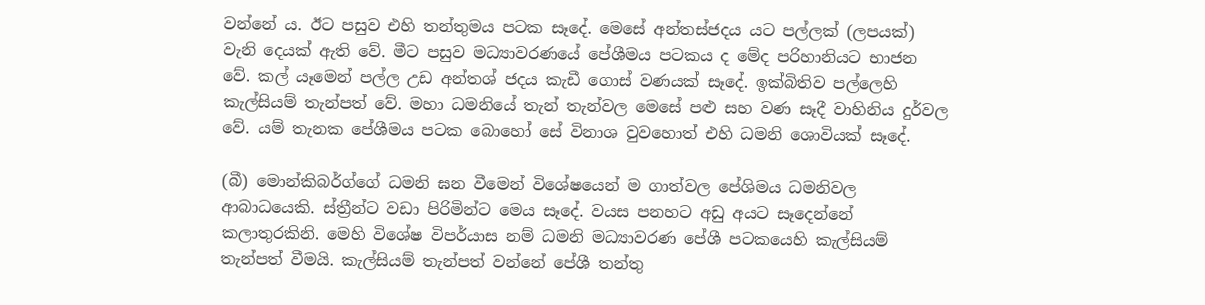වන්නේ ය. ඊට පසුව එහි තන්තුමය පටක සෑදේ. මෙසේ අන්තස්ජදය යට පල්ලක් (ලපයක්) වැනි දෙයක් ඇති වේ. මීට පසුව මධ්‍යාවරණයේ පේශීමය පටකය ද මේද පරිහානියට භාජන වේ. කල් යෑමෙන් පල්ල උඩ අන්තශ් ජදය කැඩී ගොස් වණයක් සෑදේ. ඉක්බිතිව පල්ලෙහි කැල්සියම් තැන්පත් වේ. මහා ධමනියේ තැන් තැන්වල මෙසේ පළු සහ වණ සෑදී වාහිනිය දුර්වල වේ. යම් තැනක පේශීමය පටක බොහෝ සේ විනාශ වුවහොත් එහි ධමනි ශොවියක් සෑදේ.

(බී) මොන්කිබර්ග්ගේ ධමනි ඝන වීමෙන් විශේෂයෙන් ම ගාත්වල පේශිමය ධමනිවල ආබාධයෙකි. ස්ත්‍රීන්ට වඩා පිරිමින්ට මෙය සෑදේ. වයස පනහට අඩු අයට සෑදෙන්නේ කලාතුරකිනි. මෙහි විශේෂ විපර්යාස නම් ධමනි මධ්‍යාවරණ පේශී පටකයෙහි කැල්සියම් තැන්පත් වීමයි. කැල්සියම් තැන්පත් වන්නේ පේශී තන්තු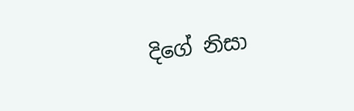දිගේ නිසා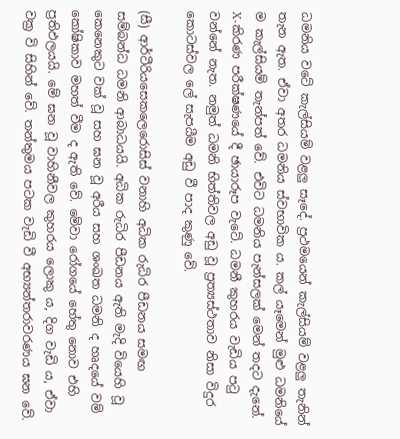ධමනිය වටේ කැල්සියම් වළලු සෑදේ. ප්‍රථමයෙන් කැල්සියම් වළලු තැනින් තැන ඇත. ඒවා අතර ධමනිය ස්වභාවික ය. කල් යෑමෙන් මුළු ධමනියේ ම කැල්සියම් තැන්පත් වේ. එවිට ධමනිය පැන්සලක් මෙන් තදට දැනේ. X-කිරණ පරීක්ෂණයේ දී ඡායාරූප වැටේ. ධමනී කුහරය වැඩිය පටු වන්නේ නැත. නමුත් ධමනි භිත්තිවල අඩු වූ ප්‍රත්‍යස්ථතාව නිසා විදුර කොටස්වල ලේ සැපයීම අඩු වී පාද කුණු වේ.

(සී) ආර්ටීරියසෙකලෙරොසිස් වනාහි අධික රුධිර පීඩනය සමඟ සම්බන්ධ ධමනි ආබාධයයි. අධික රුධිර පීඩනය ඇති මැදි වියෙහි වූ කෙනෙකුට වක් වූ සහ ඝන වූ අරීය සහ ශංඛත ධමනි ද හෘදයේ වම් කෝෂිකාව මහත් වීම ද ඇති වේ. මේවා රෝගයේ හේතු නොව එහි ප්‍රතිඵලයයි. මේ ඝන වූ වාහිනීවල කුහරය ලොකු ය, දිග වැඩි ය, ඒවා වක්‍ර වි සිහින් වේ. තන්තුමය පටක වැඩි වී අභ්‍යන්තරාවරණය ඝන වේ.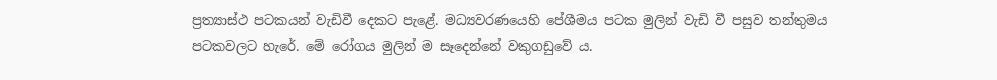ප්‍රත්‍යාස්ථ පටකයන් වැඩිවී දෙකට පැළේ. මධ්‍යවරණයෙහි පේශීමය පටක මුලින් වැඩි වී පසුව තන්තුමය පටකවලට හැරේ. මේ රෝගය මුලින් ම සෑදෙන්නේ වකුගඩුවේ ය.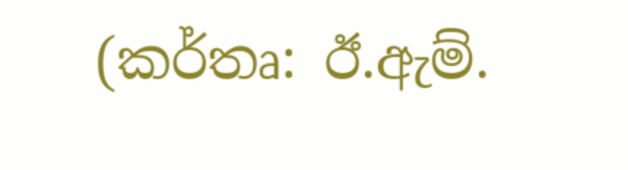(කර්තෘ: ඊ.ඇම්.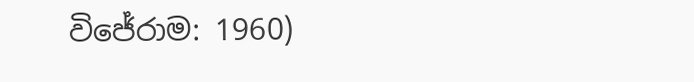විජේරාම: 1960)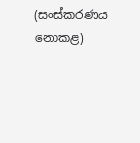(සංස්කරණය නොකළ)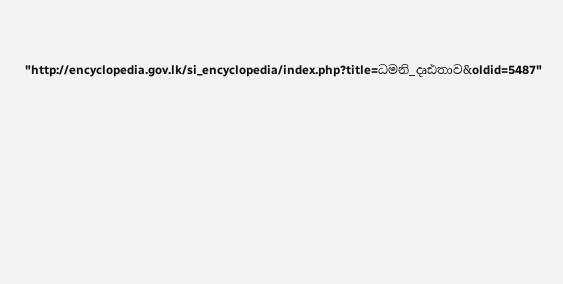"http://encyclopedia.gov.lk/si_encyclopedia/index.php?title=ධමනි_දෘඪතාව&oldid=5487"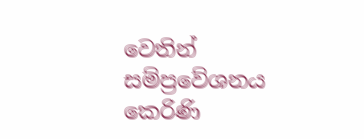වෙතින් සම්ප්‍රවේශනය කෙරිණි